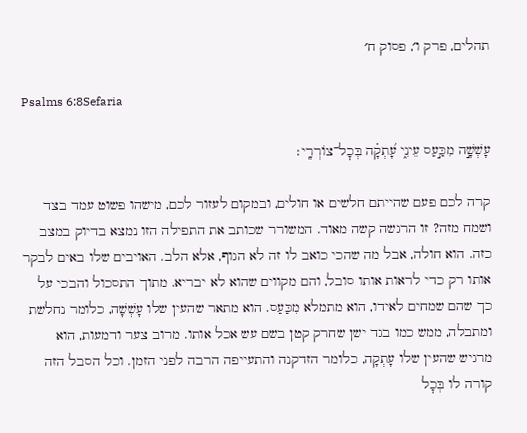תהלים, פרק ו׳, פסוק ח׳

Psalms 6:8Sefaria

עָשְׁשָׁ֣ה מִכַּ֣עַס עֵינִ֑י עָ֝תְקָ֗ה בְּכׇל־צוֹרְרָֽי׃

קרה לכם פעם שהייתם חלשים או חולים, ובמקום לעזור לכם, מישהו פשוט עמד בצד ושמח מזה? זו הרגשה קשה מאוד. המשורר שכותב את התפילה הזו נמצא בדיוק במצב כזה. הוא חולה, אבל מה שהכי כואב לו זה לא הגוף, אלא הלב. האויבים שלו באים לבקר אותו רק כדי לראות אותו סובל, והם מקווים שהוא לא יבריא. מתוך התסכול והבכי על כך שהם שמחים לאידו, הוא מתמלא מִכַּעַס. הוא מתאר שהעין שלו עָשְׁשָׁה, כלומר נחלשת ומתבלה, ממש כמו בגד ישן שחרק קטן בשם עש אכל אותו. מרוב צער ודמעות, הוא מרגיש שהעין שלו עָתְקָה, כלומר הזדקנה והתעייפה הרבה לפני הזמן. וכל הסבל הזה קורה לו בְּכׇל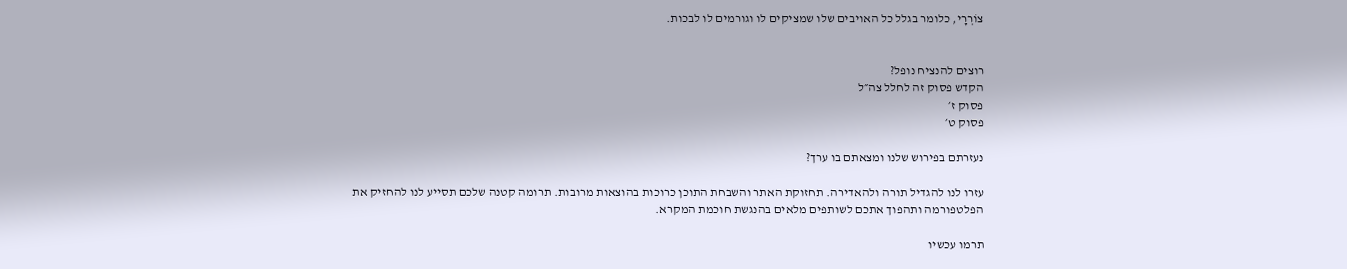צוֹרְרָי, כלומר בגלל כל האויבים שלו שמציקים לו וגורמים לו לבכות.


רוצים להנציח נופל?
הקדש פסוק זה לחלל צה״ל
פסוק ז׳
פסוק ט׳

נעזרתם בפירוש שלנו ומצאתם בו ערך?

עזרו לנו להגדיל תורה ולהאדירה. תחזוקת האתר והשבחת התוכן כרוכות בהוצאות מרובות. תרומה קטנה שלכם תסייע לנו להחזיק את הפלטפורמה ותהפוך אתכם לשותפים מלאים בהנגשת חוכמת המקרא.

תרמו עכשיו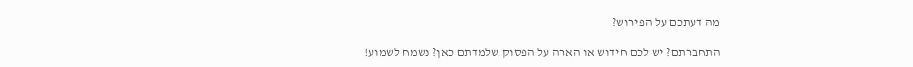מה דעתכם על הפירוש?

התחברתם? יש לכם חידוש או הארה על הפסוק שלמדתם כאן? נשמח לשמוע!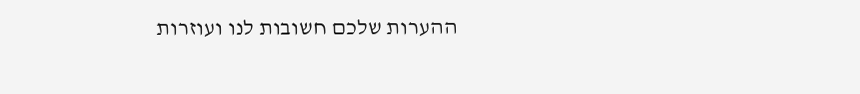ההערות שלכם חשובות לנו ועוזרות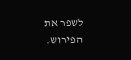לשפר את הפירוש.